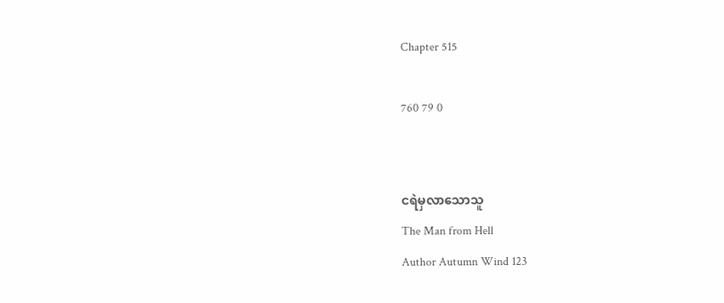Chapter 515

760 79 0


ငရဲမှလာသောသူ
The Man from Hell
Author Autumn Wind 123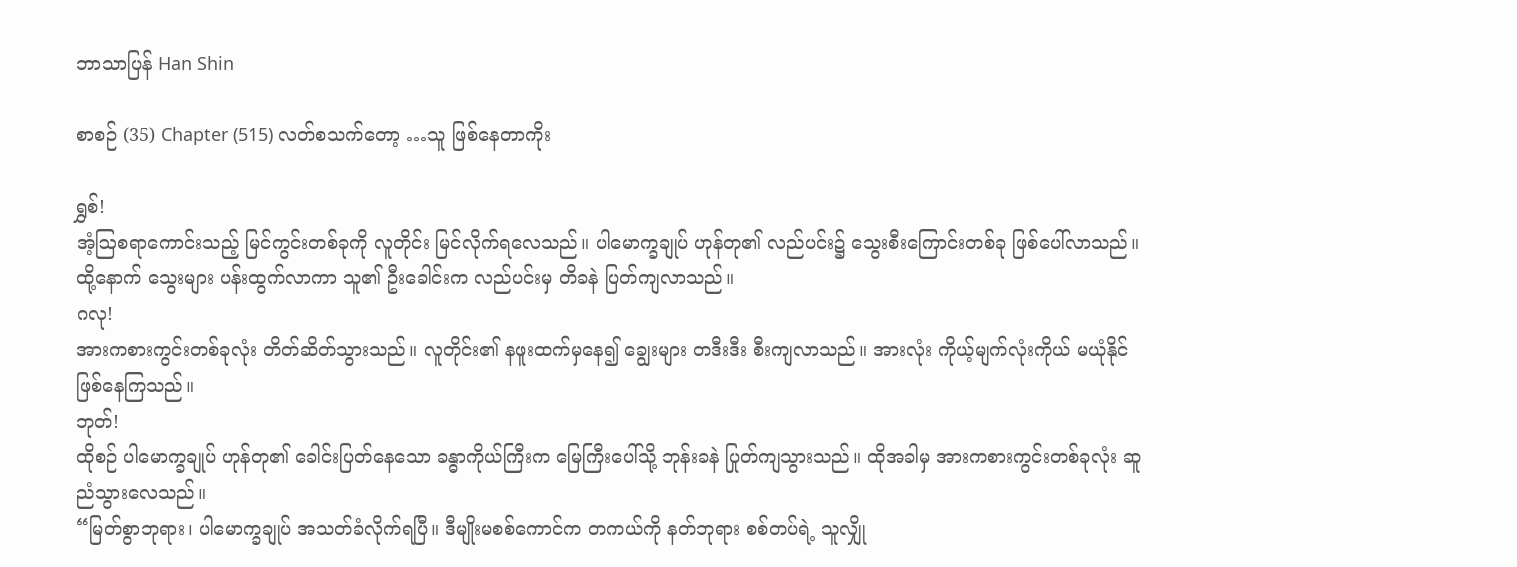ဘာသာပြန် Han Shin

စာစဉ် (35) Chapter (515) လတ်စသက်တော့ …သူ ဖြစ်နေတာကိုး

ရွှစ်!
အံ့ဩစရာကောင်းသည့် မြင်ကွင်းတစ်ခုကို လူတိုင်း မြင်လိုက်ရလေသည်။ ပါမောက္ခချုပ် ဟုန်တု၏ လည်ပင်း၌ သွေးစီးကြောင်းတစ်ခု ဖြစ်ပေါ်လာသည်။ ထို့နောက် သွေးများ ပန်းထွက်လာကာ သူ၏ ဦးခေါင်းက လည်ပင်းမှ တိခနဲ ပြတ်ကျလာသည်။
ဂလု!
အားကစားကွင်းတစ်ခုလုံး တိတ်ဆိတ်သွားသည်။ လူတိုင်း၏ နဖူးထက်မှနေ၍ ချွေးများ တဒီးဒီး စီးကျလာသည်။ အားလုံး ကိုယ့်မျက်လုံးကိုယ် မယုံနိုင် ဖြစ်နေကြသည်။
ဘုတ်!
ထိုစဉ် ပါမောက္ခချုပ် ဟုန်တု၏ ခေါင်းပြတ်နေသော ခန္ဓာကိုယ်ကြီးက မြေကြီးပေါ်သို့ ဘုန်းခနဲ ပြုတ်ကျသွားသည်။ ထိုအခါမှ အားကစားကွင်းတစ်ခုလုံး ဆူညံသွားလေသည်။
“မြတ်စွာဘုရား၊ ပါမောက္ခချုပ် အသတ်ခံလိုက်ရပြီ။ ဒီမျိုးမစစ်ကောင်က တကယ်ကို နတ်ဘုရား စစ်တပ်ရဲ့ သူလျှို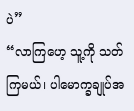ပဲ”
“လာကြဟေ့ သူ့ကို သတ်ကြမယ်၊ ပါမောက္ခချုပ်အ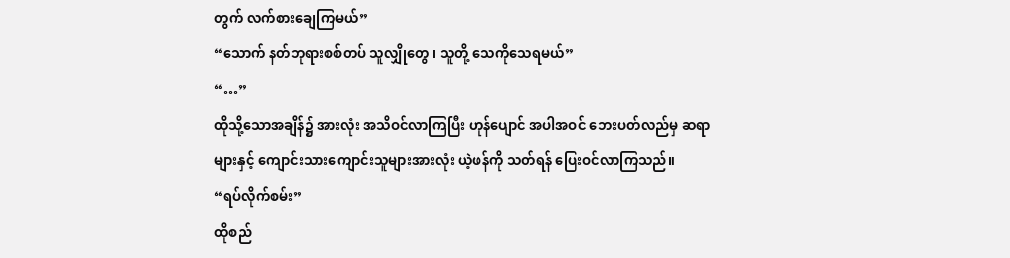တွက် လက်စားချေကြမယ်”
“သောက် နတ်ဘုရားစစ်တပ် သူလျှိုတွေ၊ သူတို့ သေကိုသေရမယ်”
“…”
ထိုသို့သောအချိန်၌ အားလုံး အသိဝင်လာကြပြီး ဟုန်ပျောင် အပါအဝင် ဘေးပတ်လည်မှ ဆရာများနှင့် ကျောင်းသားကျောင်းသူများအားလုံး ယဲ့ဖန်ကို သတ်ရန် ပြေးဝင်လာကြသည်။
“ရပ်လိုက်စမ်း”
ထိုစည်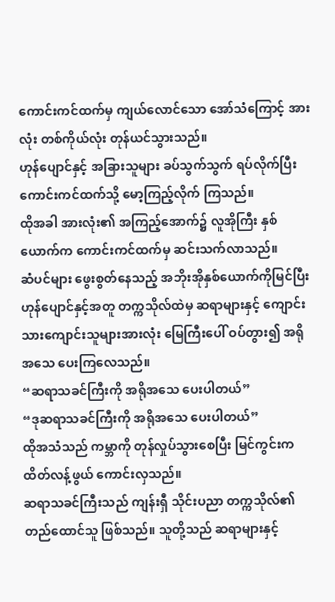ကောင်းကင်ထက်မှ ကျယ်လောင်သော အော်သံကြောင့် အားလုံး တစ်ကိုယ်လုံး တုန်ယင်သွားသည်။
ဟုန်ပျောင်နှင့် အခြားသူများ ခပ်သွက်သွက် ရပ်လိုက်ပြီး ကောင်းကင်ထက်သို့ မော့ကြည့်လိုက် ကြသည်။
ထိုအခါ အားလုံး၏ အကြည့်အောက်၌ လူအိုကြီး နှစ်ယောက်က ကောင်းကင်ထက်မှ ဆင်းသက်လာသည်။
ဆံပင်များ ဖွေးစွတ်နေသည့် အဘိုးအိုနှစ်ယောက်ကိုမြင်ပြီး ဟုန်ပျောင်နှင့်အတူ တက္ကသိုလ်ထဲမှ ဆရာများနှင့် ကျောင်းသားကျောင်းသူများအားလုံး မြေကြီးပေါ် ဝပ်တွား၍ အရိုအသေ ပေးကြလေသည်။
“ဆရာသခင်ကြီးကို အရိုအသေ ပေးပါတယ်”
“ဒုဆရာသခင်ကြီးကို အရိုအသေ ပေးပါတယ်”
ထိုအသံသည် ကမ္ဘာကို တုန်လှုပ်သွားစေပြီး မြင်ကွင်းက ထိတ်လန့်ဖွယ် ကောင်းလှသည်။
ဆရာသခင်ကြီးသည် ကျန်းရှီ သိုင်းပညာ တက္ကသိုလ်၏ တည်ထောင်သူ ဖြစ်သည်။ သူတို့သည် ဆရာများနှင့်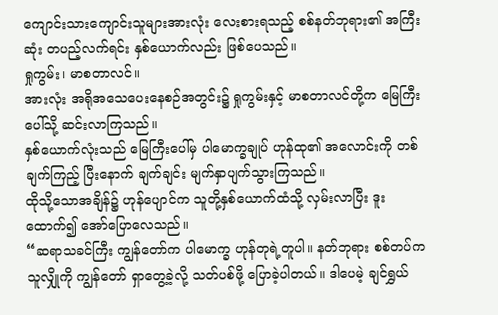ကျောင်းသားကျောင်းသူများအားလုံး လေးစားရသည့် စစ်နတ်ဘုရား၏ အကြီးဆုံး တပည့်လက်ရင်း နှစ်ယောက်လည်း ဖြစ်ပေသည်။
ရှုကွမ်း၊ မာစတာလင်။
အားလုံး အရိုအသေပေးနေစဉ်အတွင်း၌ ရှုကွမ်းနှင့် မာစတာလင်တို့က မြေကြီးပေါ်သို့ ဆင်းလာကြသည်။
နှစ်ယောက်လုံးသည် မြေကြီးပေါ်မှ ပါမောက္ခချုပ် ဟုန်ထု၏ အလောင်းကို တစ်ချက်ကြည့် ပြီးနောက် ချက်ချင်း မျက်နှာပျက်သွားကြသည်။
ထိုသို့သောအချိန်၌ ဟုန်ပျောင်က သူတို့နှစ်ယောက်ထံသို့ လှမ်းလာပြီး ဒူးထောက်၍ အော်ပြောလေသည်။
“ဆရာသခင်ကြီး ကျွန်တော်က ပါမောက္ခ ဟုန်တုရဲ့တူပါ။ နတ်ဘုရား စစ်တပ်က သူလျှိုကို ကျွန်တော် ရှာတွေ့ခဲ့လို့ သတ်ပစ်ဖို့ ပြောခဲ့ပါတယ်။ ဒါပေမဲ့ ချင်ရွှယ်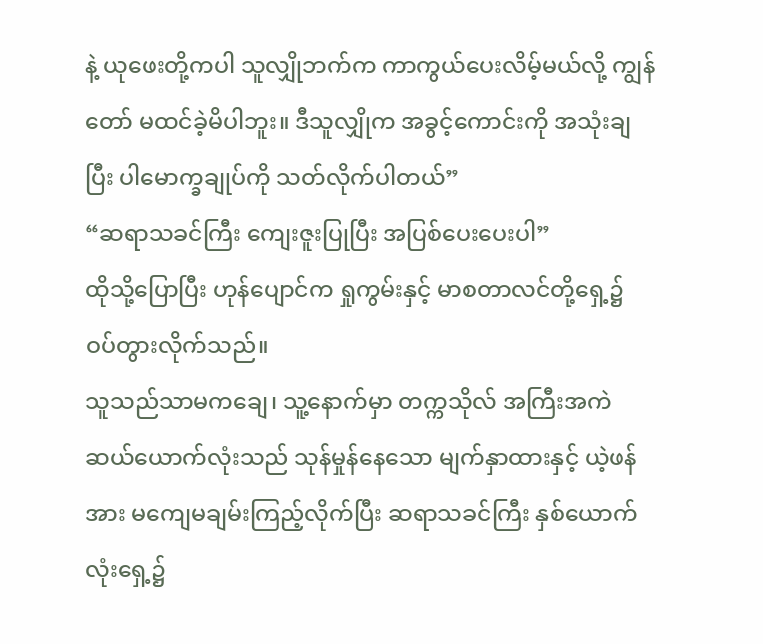နဲ့ ယုဖေးတို့ကပါ သူလျှိုဘက်က ကာကွယ်ပေးလိမ့်မယ်လို့ ကျွန်တော် မထင်ခဲ့မိပါဘူး။ ဒီသူလျှိုက အခွင့်ကောင်းကို အသုံးချပြီး ပါမောက္ခချုပ်ကို သတ်လိုက်ပါတယ်”
“ဆရာသခင်ကြီး ကျေးဇူးပြုပြီး အပြစ်ပေးပေးပါ”
ထိုသို့ပြောပြီး ဟုန်ပျောင်က ရှုကွမ်းနှင့် မာစတာလင်တို့ရှေ့၌ ဝပ်တွားလိုက်သည်။
သူသည်သာမကချေ၊ သူ့နောက်မှာ တက္ကသိုလ် အကြီးအကဲ ဆယ်ယောက်လုံးသည် သုန်မှုန်နေသော မျက်နှာထားနှင့် ယဲ့ဖန်အား မကျေမချမ်းကြည့်လိုက်ပြီး ဆရာသခင်ကြီး နှစ်ယောက်လုံးရှေ့၌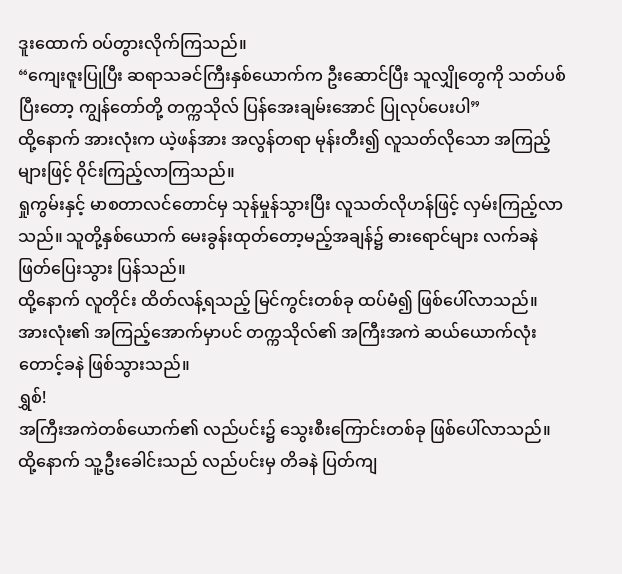ဒူးထောက် ဝပ်တွားလိုက်ကြသည်။
“ကျေးဇူးပြုပြီး ဆရာသခင်ကြီးနှစ်ယောက်က ဦးဆောင်ပြီး သူလျှိုတွေကို သတ်ပစ်ပြီးတော့ ကျွန်တော်တို့ တက္ကသိုလ် ပြန်အေးချမ်းအောင် ပြုလုပ်ပေးပါ”
ထို့နောက် အားလုံးက ယဲ့ဖန်အား အလွန်တရာ မုန်းတီး၍ လူသတ်လိုသော အကြည့်များဖြင့် ဝိုင်းကြည့်လာကြသည်။
ရှုကွမ်းနှင့် မာစတာလင်တောင်မှ သုန်မှုန်သွားပြီး လူသတ်လိုဟန်ဖြင့် လှမ်းကြည့်လာသည်။ သူတို့နှစ်ယောက် မေးခွန်းထုတ်တော့မည့်အချန်၌ ဓားရောင်များ လက်ခနဲ ဖြတ်ပြေးသွား ပြန်သည်။
ထို့နောက် လူတိုင်း ထိတ်လန့်ရသည့် မြင်ကွင်းတစ်ခု ထပ်မံ၍ ဖြစ်ပေါ်လာသည်။ အားလုံး၏ အကြည့်အောက်မှာပင် တက္ကသိုလ်၏ အကြီးအကဲ ဆယ်ယောက်လုံး တောင့်ခနဲ ဖြစ်သွားသည်။
ရွှစ်!
အကြီးအကဲတစ်ယောက်၏ လည်ပင်း၌ သွေးစီးကြောင်းတစ်ခု ဖြစ်ပေါ်လာသည်။ ထို့နောက် သူ့ဦးခေါင်းသည် လည်ပင်းမှ တိခနဲ ပြတ်ကျ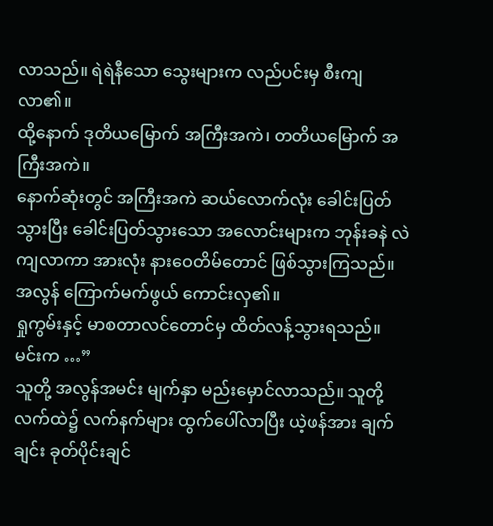လာသည်။ ရဲရဲနီသော သွေးများက လည်ပင်းမှ စီးကျလာ၏။
ထို့နောက် ဒုတိယမြောက် အကြီးအကဲ၊ တတိယမြောက် အကြီးအကဲ။
နောက်ဆုံးတွင် အကြီးအကဲ ဆယ်လောက်လုံး ခေါင်းပြတ်သွားပြီး ခေါင်းပြတ်သွားသော အလောင်းများက ဘုန်းခနဲ လဲကျလာကာ အားလုံး နားဝေတိမ်တောင် ဖြစ်သွားကြသည်။
အလွန် ကြောက်မက်ဖွယ် ကောင်းလှ၏။
ရှုကွမ်းနှင့် မာစတာလင်တောင်မှ ထိတ်လန့်သွားရသည်။
မင်းက …”
သူတို့ အလွန်အမင်း မျက်နှာ မည်းမှောင်လာသည်။ သူတို့လက်ထဲ၌ လက်နက်များ ထွက်ပေါ်လာပြီး ယဲ့ဖန်အား ချက်ချင်း ခုတ်ပိုင်းချင်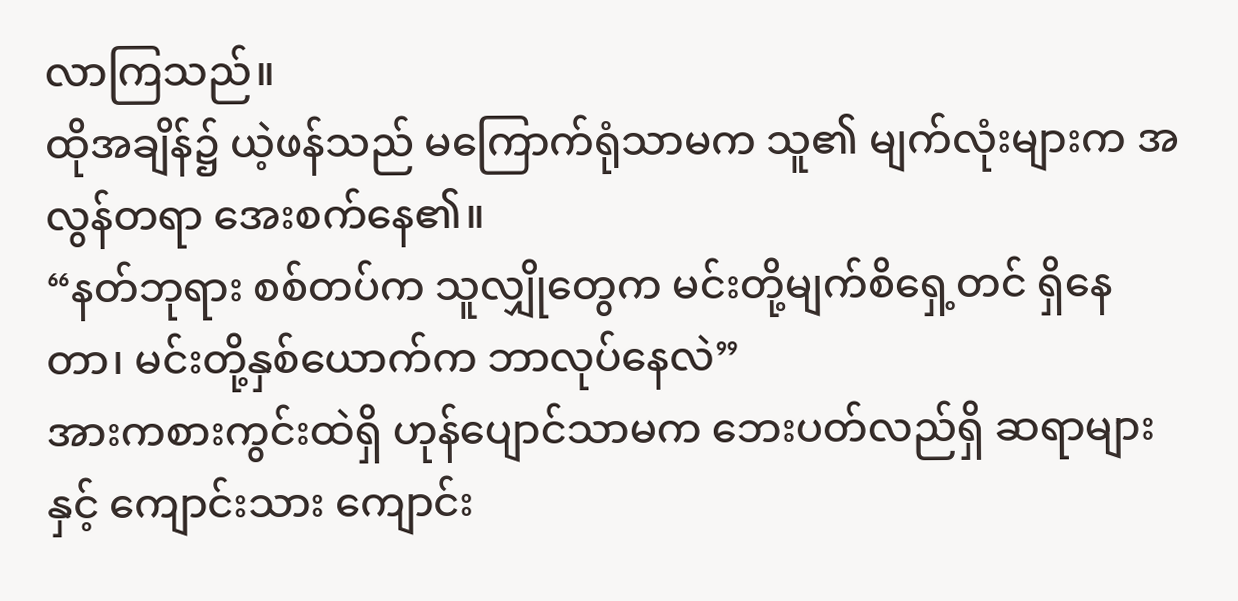လာကြသည်။
ထိုအချိန်၌ ယဲ့ဖန်သည် မကြောက်ရုံသာမက သူ၏ မျက်လုံးများက အလွန်တရာ အေးစက်နေ၏။
“နတ်ဘုရား စစ်တပ်က သူလျှိုတွေက မင်းတို့မျက်စိရှေ့တင် ရှိနေတာ၊ မင်းတို့နှစ်ယောက်က ဘာလုပ်နေလဲ”
အားကစားကွင်းထဲရှိ ဟုန်ပျောင်သာမက ဘေးပတ်လည်ရှိ ဆရာများနှင့် ကျောင်းသား ကျောင်း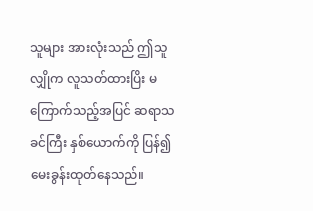သူများ အားလုံးသည် ဤသူလျှိုက လူသတ်ထားပြိး မကြောက်သည့်အပြင် ဆရာသခင်ကြီး နှစ်ယောက်ကို ပြန်၍ မေးခွန်းထုတ်နေသည်။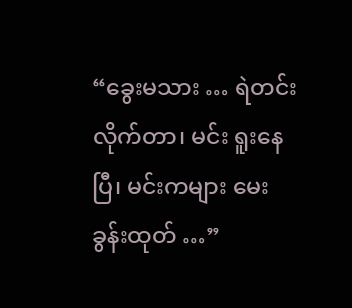“ခွေးမသား … ရဲတင်းလိုက်တာ၊ မင်း ရူးနေပြီ၊ မင်းကများ မေးခွန်းထုတ် …”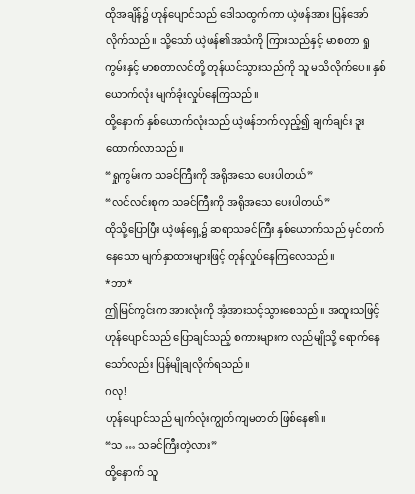ထိုအချိန်၌ ဟုန်ပျောင်သည် ဒေါသထွက်ကာ ယဲ့ဖန်အား ပြန်အော်လိုက်သည်။ သို့သော် ယဲ့ဖန်၏အသံကို ကြားသည်နှင့် မာစတာ ရှုကွမ်းနှင့် မာစတာလင်တို့ တုန်ယင်သွားသည်ကို သူ မသိလိုက်ပေ။ နှစ်ယောက်လုံး မျက်ခုံးလှုပ်နေကြသည်။
ထို့နောက် နှစ်ယောက်လုံးသည် ယဲ့ဖန်ဘက်လှည့်၍ ချက်ချင်း ဒူးထောက်လာသည်။
“ရှုကွမ်းက သခင်ကြီးကို အရိုအသေ ပေးပါတယ်”
“လင်လင်းစုက သခင်ကြီးကို အရိုအသေ ပေးပါတယ်”
ထိုသို့ပြောပြီး ယဲ့ဖန်ရှေ့၌ ဆရာသခင်ကြီး နှစ်ယောက်သည် မှင်တက်နေသော မျက်နှာထားများဖြင့် တုန်လှုပ်နေကြလေသည်။
*ဘာ*
ဤမြင်ကွင်းက အားလုံးကို အံ့အားသင့်သွားစေသည်။ အထူးသဖြင့် ဟုန်ပျောင်သည် ပြောချင်သည့် စကားများက လည်မျိုသို့ ရောက်နေသော်လည်း ပြန်မျိုချလိုက်ရသည်။
ဂလု!
ဟုန်ပျောင်သည် မျက်လုံးကျွတ်ကျမတတ် ဖြစ်နေ၏။
“သ … သခင်ကြီးတဲ့လား”
ထို့နောက် သူ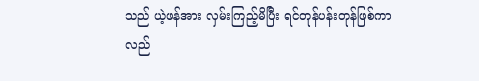သည် ယဲ့ဖန်အား လှမ်းကြည့်မိပြီး ရင်တုန်ပန်းတုန်ဖြစ်ကာ လည်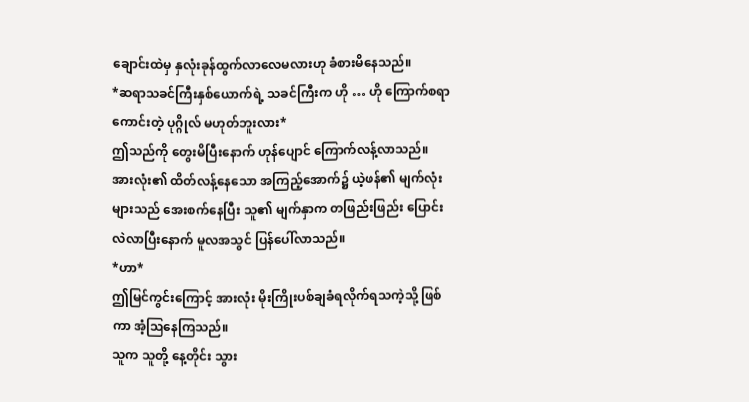ချောင်းထဲမှ နှလုံးခုန်ထွက်လာလေမလားဟု ခံစားမိနေသည်။
*ဆရာသခင်ကြီးနှစ်ယောက်ရဲ့ သခင်ကြီးက ဟို … ဟို ကြောက်စရာကောင်းတဲ့ ပုဂ္ဂိုလ် မဟုတ်ဘူးလား*
ဤသည်ကို တွေးမိပြီးနောက် ဟုန်ပျောင် ကြောက်လန့်လာသည်။ အားလုံး၏ ထိတ်လန့်နေသော အကြည့်အောက်၌ ယဲ့ဖန်၏ မျက်လုံးများသည် အေးစက်နေပြီး သူ၏ မျက်နှာက တဖြည်းဖြည်း ပြောင်းလဲလာပြီးနောက် မူလအသွင် ပြန်ပေါ်လာသည်။
*ဟာ*
ဤမြင်ကွင်းကြောင့် အားလုံး မိုးကြိုးပစ်ချခံရလိုက်ရသကဲ့သို့ ဖြစ်ကာ အံ့ဩနေကြသည်။
သူက သူတို့ နေ့တိုင်း သွား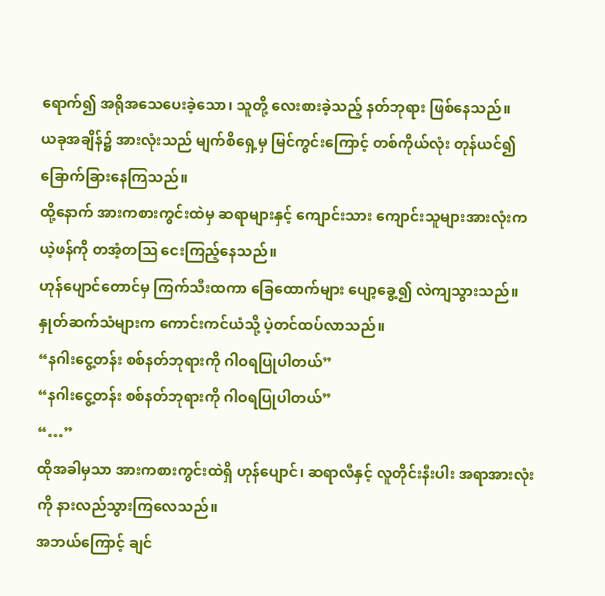ရောက်၍ အရိုအသေပေးခဲ့သော၊ သူတို့ လေးစားခဲ့သည့် နတ်ဘုရား ဖြစ်နေသည်။
ယခုအချိန်၌ အားလုံးသည် မျက်စိရှေ့မှ မြင်ကွင်းကြောင့် တစ်ကိုယ်လုံး တုန်ယင်၍ ခြောက်ခြားနေကြသည်။
ထို့နောက် အားကစားကွင်းထဲမှ ဆရာများနှင့် ကျောင်းသား ကျောင်းသူများအားလုံးက ယဲ့ဖန်ကို တအံ့တဩ ငေးကြည့်နေသည်။
ဟုန်ပျောင်တောင်မှ ကြက်သီးထကာ ခြေထောက်များ ပျော့ခွေ့၍ လဲကျသွားသည်။
နှုတ်ဆက်သံများက ကောင်းကင်ယံသို့ ပဲ့တင်ထပ်လာသည်။
“နဂါးငွေ့တန်း စစ်နတ်ဘုရားကို ဂါဝရပြုပါတယ်”
“နဂါးငွေ့တန်း စစ်နတ်ဘုရားကို ဂါဝရပြုပါတယ်”
“…”
ထိုအခါမှသာ အားကစားကွင်းထဲရှိ ဟုန်ပျောင်၊ ဆရာလီနှင့် လူတိုင်းနီးပါး အရာအားလုံးကို နားလည်သွားကြလေသည်။
အဘယ်ကြောင့် ချင်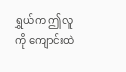ရွှယ်က ဤလူကို ကျောင်းထဲ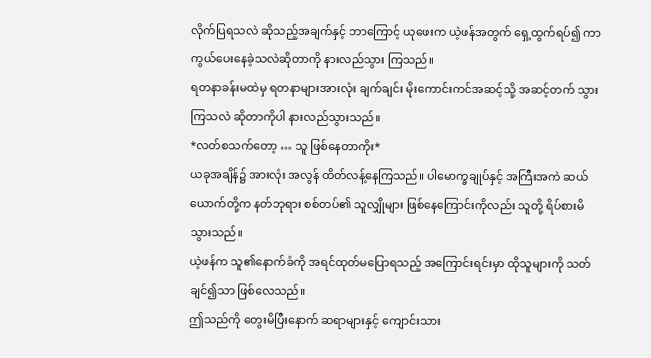လိုက်ပြရသလဲ ဆိုသည့်အချက်နှင့် ဘာကြောင့် ယုဖေးက ယဲ့ဖန်အတွက် ရှေ့ထွက်ရပ်၍ ကာကွယ်ပေးနေခဲ့သလဲဆိုတာကို နားလည်သွား ကြသည်။
ရတနာခန်းမထဲမှ ရတနာများအားလုံး ချက်ချင်း မိုးကောင်းကင်အဆင့်သို့ အဆင့်တက် သွားကြသလဲ ဆိုတာကိုပါ နားလည်သွားသည်။
*လတ်စသက်တော့ … သူ ဖြစ်နေတာကိုး*
ယခုအချိန်၌ အားလုံး အလွန် ထိတ်လန့်နေကြသည်။ ပါမောက္ခချုပ်နှင့် အကြီးအကဲ ဆယ်ယောက်တို့က နတ်ဘုရား စစ်တပ်၏ သူလျှိုများ ဖြစ်နေကြောင်းကိုလည်း သူတို့ ရိပ်စားမိ သွားသည်။
ယဲ့ဖန်က သူ၏နောက်ခံကို အရင်ထုတ်မပြောရသည့် အကြောင်းရင်းမှာ ထိုသူများကို သတ်ချင်၍သာ ဖြစ်လေသည်။
ဤသည်ကို တွေးမိပြီးနောက် ဆရာများနှင့် ကျောင်းသား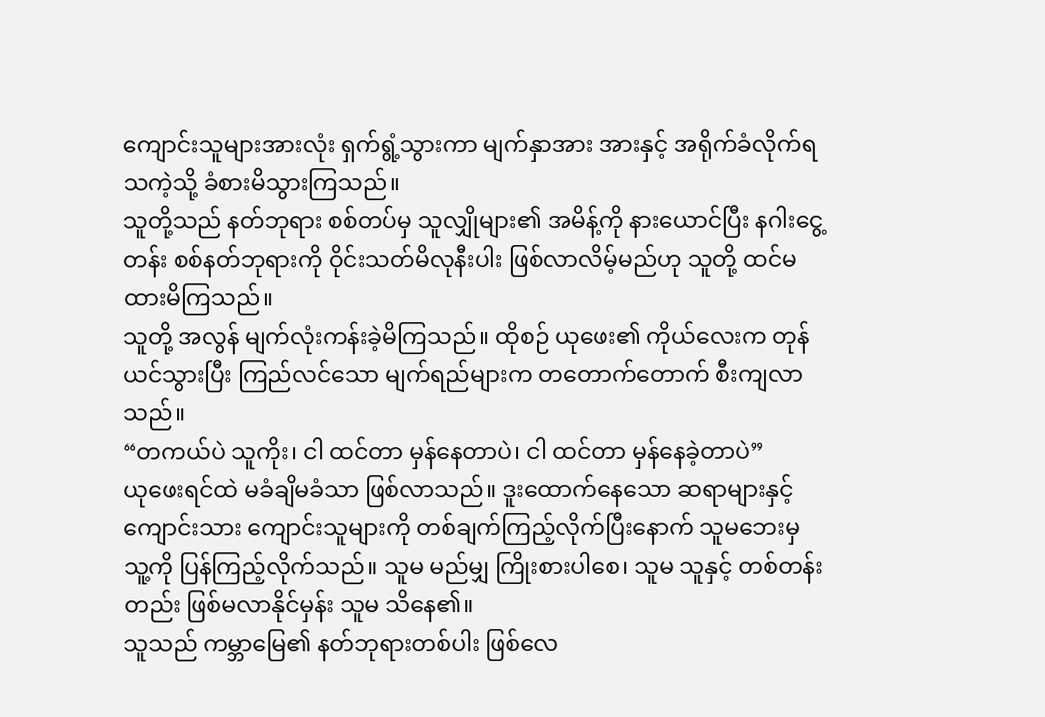ကျောင်းသူများအားလုံး ရှက်ရွံ့သွားကာ မျက်နှာအား အားနှင့် အရိုက်ခံလိုက်ရသကဲ့သို့ ခံစားမိသွားကြသည်။
သူတို့သည် နတ်ဘုရား စစ်တပ်မှ သူလျှိုများ၏ အမိန့်ကို နားယောင်ပြီး နဂါးငွေ့တန်း စစ်နတ်ဘုရားကို ဝိုင်းသတ်မိလုနီးပါး ဖြစ်လာလိမ့်မည်ဟု သူတို့ ထင်မထားမိကြသည်။
သူတို့ အလွန် မျက်လုံးကန်းခဲ့မိကြသည်။ ထိုစဉ် ယုဖေး၏ ကိုယ်လေးက တုန်ယင်သွားပြီး ကြည်လင်သော မျက်ရည်များက တတောက်တောက် စီးကျလာသည်။
“တကယ်ပဲ သူကိုး၊ ငါ ထင်တာ မှန်နေတာပဲ၊ ငါ ထင်တာ မှန်နေခဲ့တာပဲ”
ယုဖေးရင်ထဲ မခံချိမခံသာ ဖြစ်လာသည်။ ဒူးထောက်နေသော ဆရာများနှင့် ကျောင်းသား ကျောင်းသူများကို တစ်ချက်ကြည့်လိုက်ပြီးနောက် သူမဘေးမှ သူ့ကို ပြန်ကြည့်လိုက်သည်။ သူမ မည်မျှ ကြိုးစားပါစေ၊ သူမ သူနှင့် တစ်တန်းတည်း ဖြစ်မလာနိုင်မှန်း သူမ သိနေ၏။
သူသည် ကမ္ဘာမြေ၏ နတ်ဘုရားတစ်ပါး ဖြစ်လေ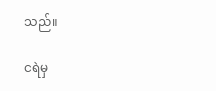သည်။

ငရဲမှ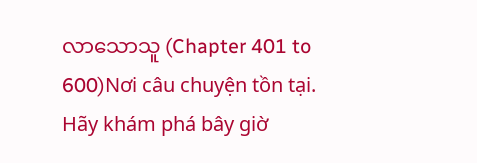လာသောသူ (Chapter 401 to 600)Nơi câu chuyện tồn tại. Hãy khám phá bây giờ